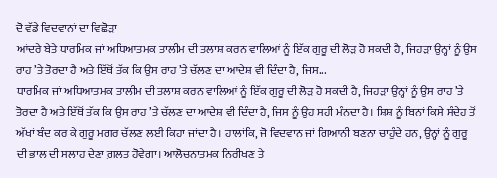ਦੋ ਵੱਡੇ ਵਿਦਵਾਨਾਂ ਦਾ ਵਿਛੋੜਾ
ਆਂਦਰੇ ਬੇਤੇ ਧਾਰਮਿਕ ਜਾਂ ਅਧਿਆਤਮਕ ਤਾਲੀਮ ਦੀ ਤਲਾਸ਼ ਕਰਨ ਵਾਲਿਆਂ ਨੂੰ ਇੱਕ ਗੁਰੂ ਦੀ ਲੋੜ ਹੋ ਸਕਦੀ ਹੈ, ਜਿਹੜਾ ਉਨ੍ਹਾਂ ਨੂੰ ਉਸ ਰਾਹ ’ਤੇ ਤੋਰਦਾ ਹੈ ਅਤੇ ਇੱਥੋਂ ਤੱਕ ਕਿ ਉਸ ਰਾਹ ’ਤੇ ਚੱਲਣ ਦਾ ਆਦੇਸ਼ ਵੀ ਦਿੰਦਾ ਹੈ, ਜਿਸ...
ਧਾਰਮਿਕ ਜਾਂ ਅਧਿਆਤਮਕ ਤਾਲੀਮ ਦੀ ਤਲਾਸ਼ ਕਰਨ ਵਾਲਿਆਂ ਨੂੰ ਇੱਕ ਗੁਰੂ ਦੀ ਲੋੜ ਹੋ ਸਕਦੀ ਹੈ, ਜਿਹੜਾ ਉਨ੍ਹਾਂ ਨੂੰ ਉਸ ਰਾਹ ’ਤੇ ਤੋਰਦਾ ਹੈ ਅਤੇ ਇੱਥੋਂ ਤੱਕ ਕਿ ਉਸ ਰਾਹ ’ਤੇ ਚੱਲਣ ਦਾ ਆਦੇਸ਼ ਵੀ ਦਿੰਦਾ ਹੈ, ਜਿਸ ਨੂੰ ਉਹ ਸਹੀ ਮੰਨਦਾ ਹੈ। ਸ਼ਿਸ਼ ਨੂੰ ਬਿਨਾਂ ਕਿਸੇ ਸੰਦੇਹ ਤੋਂ ਅੱਖਾਂ ਬੰਦ ਕਰ ਕੇ ਗੁਰੂ ਮਗਰ ਚੱਲਣ ਲਈ ਕਿਹਾ ਜਾਂਦਾ ਹੈ। ਹਾਲਾਂਕਿ, ਜੋ ਵਿਦਵਾਨ ਜਾਂ ਗਿਆਨੀ ਬਣਨਾ ਚਾਹੁੰਦੇ ਹਨ, ਉਨ੍ਹਾਂ ਨੂੰ ਗੁਰੂ ਦੀ ਭਾਲ ਦੀ ਸਲਾਹ ਦੇਣਾ ਗ਼ਲਤ ਹੋਵੇਗਾ। ਆਲੋਚਨਾਤਮਕ ਨਿਰੀਖਣ ਤੇ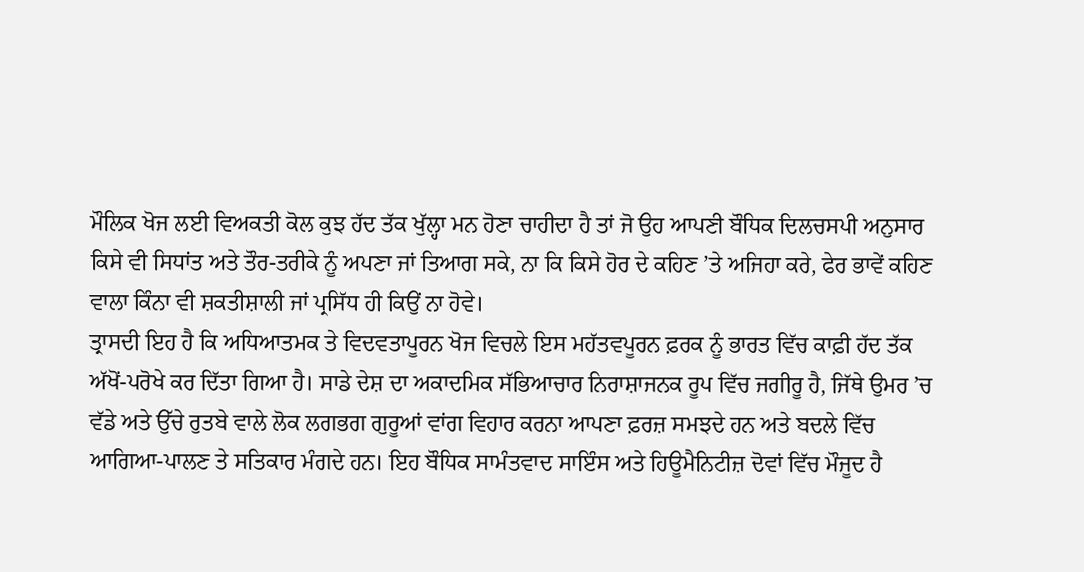ਮੌਲਿਕ ਖੋਜ ਲਈ ਵਿਅਕਤੀ ਕੋਲ ਕੁਝ ਹੱਦ ਤੱਕ ਖੁੱਲ੍ਹਾ ਮਨ ਹੋਣਾ ਚਾਹੀਦਾ ਹੈ ਤਾਂ ਜੋ ਉਹ ਆਪਣੀ ਬੌਧਿਕ ਦਿਲਚਸਪੀ ਅਨੁਸਾਰ ਕਿਸੇ ਵੀ ਸਿਧਾਂਤ ਅਤੇ ਤੌਰ-ਤਰੀਕੇ ਨੂੰ ਅਪਣਾ ਜਾਂ ਤਿਆਗ ਸਕੇ, ਨਾ ਕਿ ਕਿਸੇ ਹੋਰ ਦੇ ਕਹਿਣ ’ਤੇ ਅਜਿਹਾ ਕਰੇ, ਫੇਰ ਭਾਵੇਂ ਕਹਿਣ ਵਾਲਾ ਕਿੰਨਾ ਵੀ ਸ਼ਕਤੀਸ਼ਾਲੀ ਜਾਂ ਪ੍ਰਸਿੱਧ ਹੀ ਕਿਉਂ ਨਾ ਹੋਵੇ।
ਤ੍ਰਾਸਦੀ ਇਹ ਹੈ ਕਿ ਅਧਿਆਤਮਕ ਤੇ ਵਿਦਵਤਾਪੂਰਨ ਖੋਜ ਵਿਚਲੇ ਇਸ ਮਹੱਤਵਪੂਰਨ ਫ਼ਰਕ ਨੂੰ ਭਾਰਤ ਵਿੱਚ ਕਾਫ਼ੀ ਹੱਦ ਤੱਕ ਅੱਖੋਂ-ਪਰੋਖੇ ਕਰ ਦਿੱਤਾ ਗਿਆ ਹੈ। ਸਾਡੇ ਦੇਸ਼ ਦਾ ਅਕਾਦਮਿਕ ਸੱਭਿਆਚਾਰ ਨਿਰਾਸ਼ਾਜਨਕ ਰੂਪ ਵਿੱਚ ਜਗੀਰੂ ਹੈ, ਜਿੱਥੇ ਉਮਰ ’ਚ ਵੱਡੇ ਅਤੇ ਉੱਚੇ ਰੁਤਬੇ ਵਾਲੇ ਲੋਕ ਲਗਭਗ ਗੁਰੂਆਂ ਵਾਂਗ ਵਿਹਾਰ ਕਰਨਾ ਆਪਣਾ ਫ਼ਰਜ਼ ਸਮਝਦੇ ਹਨ ਅਤੇ ਬਦਲੇ ਵਿੱਚ ਆਗਿਆ-ਪਾਲਣ ਤੇ ਸਤਿਕਾਰ ਮੰਗਦੇ ਹਨ। ਇਹ ਬੌਧਿਕ ਸਾਮੰਤਵਾਦ ਸਾਇੰਸ ਅਤੇ ਹਿਊਮੈਨਿਟੀਜ਼ ਦੋਵਾਂ ਵਿੱਚ ਮੌਜੂਦ ਹੈ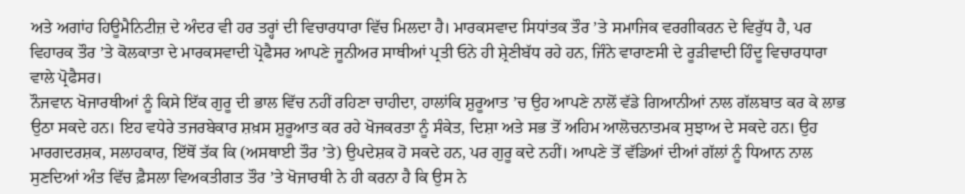ਅਤੇ ਅਗਾਂਹ ਹਿਊਮੈਨਿਟੀਜ਼ ਦੇ ਅੰਦਰ ਵੀ ਹਰ ਤਰ੍ਹਾਂ ਦੀ ਵਿਚਾਰਧਾਰਾ ਵਿੱਚ ਮਿਲਦਾ ਹੈ। ਮਾਰਕਸਵਾਦ ਸਿਧਾਂਤਕ ਤੌਰ ’ਤੇ ਸਮਾਜਿਕ ਵਰਗੀਕਰਨ ਦੇ ਵਿਰੁੱਧ ਹੈ, ਪਰ ਵਿਹਾਰਕ ਤੌਰ ’ਤੇ ਕੋਲਕਾਤਾ ਦੇ ਮਾਰਕਸਵਾਦੀ ਪ੍ਰੋਫੈਸਰ ਆਪਣੇ ਜੂਨੀਅਰ ਸਾਥੀਆਂ ਪ੍ਰਤੀ ਓਨੇ ਹੀ ਸ਼੍ਰੇਣੀਬੱਧ ਰਹੇ ਹਨ, ਜਿੰਨੇ ਵਾਰਾਣਸੀ ਦੇ ਰੂੜੀਵਾਦੀ ਹਿੰਦੂ ਵਿਚਾਰਧਾਰਾ ਵਾਲੇ ਪ੍ਰੋਫੈਸਰ।
ਨੌਜਵਾਨ ਖੋਜਾਰਥੀਆਂ ਨੂੰ ਕਿਸੇ ਇੱਕ ਗੁਰੂ ਦੀ ਭਾਲ ਵਿੱਚ ਨਹੀਂ ਰਹਿਣਾ ਚਾਹੀਦਾ, ਹਾਲਾਂਕਿ ਸ਼ੁਰੂਆਤ ’ਚ ਉਹ ਆਪਣੇ ਨਾਲੋਂ ਵੱਡੇ ਗਿਆਨੀਆਂ ਨਾਲ ਗੱਲਬਾਤ ਕਰ ਕੇ ਲਾਭ ਉਠਾ ਸਕਦੇ ਹਨ। ਇਹ ਵਧੇਰੇ ਤਜਰਬੇਕਾਰ ਸ਼ਖ਼ਸ ਸ਼ੁਰੂਆਤ ਕਰ ਰਹੇ ਖੋਜਕਰਤਾ ਨੂੰ ਸੰਕੇਤ, ਦਿਸ਼ਾ ਅਤੇ ਸਭ ਤੋਂ ਅਹਿਮ ਆਲੋਚਨਾਤਮਕ ਸੁਝਾਅ ਦੇ ਸਕਦੇ ਹਨ। ਉਹ ਮਾਰਗਦਰਸ਼ਕ, ਸਲਾਹਕਾਰ, ਇੱਥੋਂ ਤੱਕ ਕਿ (ਅਸਥਾਈ ਤੌਰ ’ਤੇ) ਉਪਦੇਸ਼ਕ ਹੋ ਸਕਦੇ ਹਨ, ਪਰ ਗੁਰੂ ਕਦੇ ਨਹੀਂ। ਆਪਣੇ ਤੋਂ ਵੱਡਿਆਂ ਦੀਆਂ ਗੱਲਾਂ ਨੂੰ ਧਿਆਨ ਨਾਲ ਸੁਣਦਿਆਂ ਅੰਤ ਵਿੱਚ ਫ਼ੈਸਲਾ ਵਿਅਕਤੀਗਤ ਤੌਰ ’ਤੇ ਖੋਜਾਰਥੀ ਨੇ ਹੀ ਕਰਨਾ ਹੈ ਕਿ ਉਸ ਨੇ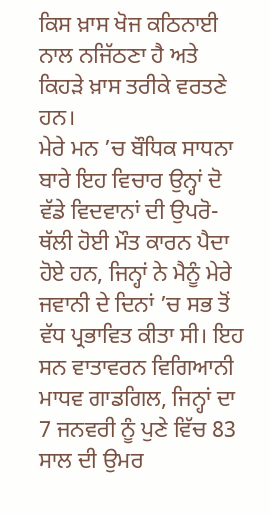ਕਿਸ ਖ਼ਾਸ ਖੋਜ ਕਠਿਨਾਈ ਨਾਲ ਨਜਿੱਠਣਾ ਹੈ ਅਤੇ ਕਿਹੜੇ ਖ਼ਾਸ ਤਰੀਕੇ ਵਰਤਣੇ ਹਨ।
ਮੇਰੇ ਮਨ ’ਚ ਬੌਧਿਕ ਸਾਧਨਾ ਬਾਰੇ ਇਹ ਵਿਚਾਰ ਉਨ੍ਹਾਂ ਦੋ ਵੱਡੇ ਵਿਦਵਾਨਾਂ ਦੀ ਉਪਰੋ-ਥੱਲੀ ਹੋਈ ਮੌਤ ਕਾਰਨ ਪੈਦਾ ਹੋਏ ਹਨ, ਜਿਨ੍ਹਾਂ ਨੇ ਮੈਨੂੰ ਮੇਰੇ ਜਵਾਨੀ ਦੇ ਦਿਨਾਂ ’ਚ ਸਭ ਤੋਂ ਵੱਧ ਪ੍ਰਭਾਵਿਤ ਕੀਤਾ ਸੀ। ਇਹ ਸਨ ਵਾਤਾਵਰਨ ਵਿਗਿਆਨੀ ਮਾਧਵ ਗਾਡਗਿਲ, ਜਿਨ੍ਹਾਂ ਦਾ 7 ਜਨਵਰੀ ਨੂੰ ਪੁਣੇ ਵਿੱਚ 83 ਸਾਲ ਦੀ ਉਮਰ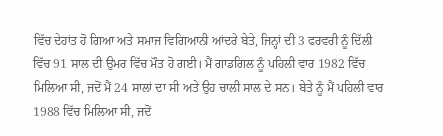ਵਿੱਚ ਦੇਹਾਂਤ ਹੋ ਗਿਆ ਅਤੇ ਸਮਾਜ ਵਿਗਿਆਨੀ ਆਂਦਰੇ ਬੇਤੇ, ਜਿਨ੍ਹਾਂ ਦੀ 3 ਫਰਵਰੀ ਨੂੰ ਦਿੱਲੀ ਵਿੱਚ 91 ਸਾਲ ਦੀ ਉਮਰ ਵਿੱਚ ਮੌਤ ਹੋ ਗਈ। ਮੈਂ ਗਾਡਗਿਲ ਨੂੰ ਪਹਿਲੀ ਵਾਰ 1982 ਵਿੱਚ ਮਿਲਿਆ ਸੀ, ਜਦੋਂ ਮੈਂ 24 ਸਾਲਾਂ ਦਾ ਸੀ ਅਤੇ ਉਹ ਚਾਲੀ ਸਾਲ ਦੇ ਸਨ। ਬੇਤੇ ਨੂੰ ਮੈਂ ਪਹਿਲੀ ਵਾਰ 1988 ਵਿੱਚ ਮਿਲਿਆ ਸੀ, ਜਦੋਂ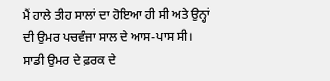ਮੈਂ ਹਾਲੇ ਤੀਹ ਸਾਲਾਂ ਦਾ ਹੋਇਆ ਹੀ ਸੀ ਅਤੇ ਉਨ੍ਹਾਂ ਦੀ ਉਮਰ ਪਚਵੰਜਾ ਸਾਲ ਦੇ ਆਸ-ਪਾਸ ਸੀ। ਸਾਡੀ ਉਮਰ ਦੇ ਫ਼ਰਕ ਦੇ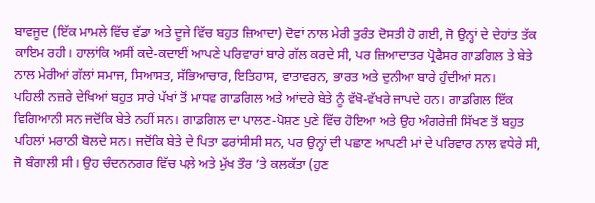ਬਾਵਜੂਦ (ਇੱਕ ਮਾਮਲੇ ਵਿੱਚ ਵੱਡਾ ਅਤੇ ਦੂਜੇ ਵਿੱਚ ਬਹੁਤ ਜ਼ਿਆਦਾ) ਦੋਵਾਂ ਨਾਲ ਮੇਰੀ ਤੁਰੰਤ ਦੋਸਤੀ ਹੋ ਗਈ, ਜੋ ਉਨ੍ਹਾਂ ਦੇ ਦੇਹਾਂਤ ਤੱਕ ਕਾਇਮ ਰਹੀ। ਹਾਲਾਂਕਿ ਅਸੀਂ ਕਦੇ-ਕਦਾਈਂ ਆਪਣੇ ਪਰਿਵਾਰਾਂ ਬਾਰੇ ਗੱਲ ਕਰਦੇ ਸੀ, ਪਰ ਜ਼ਿਆਦਾਤਰ ਪ੍ਰੋਫੈਸਰ ਗਾਡਗਿਲ ਤੇ ਬੇਤੇ ਨਾਲ ਮੇਰੀਆਂ ਗੱਲਾਂ ਸਮਾਜ, ਸਿਆਸਤ, ਸੱਭਿਆਚਾਰ, ਇਤਿਹਾਸ, ਵਾਤਾਵਰਨ, ਭਾਰਤ ਅਤੇ ਦੁਨੀਆ ਬਾਰੇ ਹੁੰਦੀਆਂ ਸਨ।
ਪਹਿਲੀ ਨਜ਼ਰੇ ਦੇਖਿਆਂ ਬਹੁਤ ਸਾਰੇ ਪੱਖਾਂ ਤੋਂ ਮਾਧਵ ਗਾਡਗਿਲ ਅਤੇ ਆਂਦਰੇ ਬੇਤੇ ਨੂੰ ਵੱਖੋ-ਵੱਖਰੇ ਜਾਪਦੇ ਹਨ। ਗਾਡਗਿਲ ਇੱਕ ਵਿਗਿਆਨੀ ਸਨ ਜਦੋਂਕਿ ਬੇਤੇ ਨਹੀਂ ਸਨ। ਗਾਡਗਿਲ ਦਾ ਪਾਲਣ-ਪੋਸ਼ਣ ਪੁਣੇ ਵਿੱਚ ਹੋਇਆ ਅਤੇ ਉਹ ਅੰਗਰੇਜ਼ੀ ਸਿੱਖਣ ਤੋਂ ਬਹੁਤ ਪਹਿਲਾਂ ਮਰਾਠੀ ਬੋਲਦੇ ਸਨ। ਜਦੋਂਕਿ ਬੇਤੇ ਦੇ ਪਿਤਾ ਫਰਾਂਸੀਸੀ ਸਨ, ਪਰ ਉਨ੍ਹਾਂ ਦੀ ਪਛਾਣ ਆਪਣੀ ਮਾਂ ਦੇ ਪਰਿਵਾਰ ਨਾਲ ਵਧੇਰੇ ਸੀ, ਜੋ ਬੰਗਾਲੀ ਸੀ। ਉਹ ਚੰਦਨਨਗਰ ਵਿੱਚ ਪਲ਼ੇ ਅਤੇ ਮੁੱਖ ਤੌਰ ’ਤੇ ਕਲਕੱਤਾ (ਹੁਣ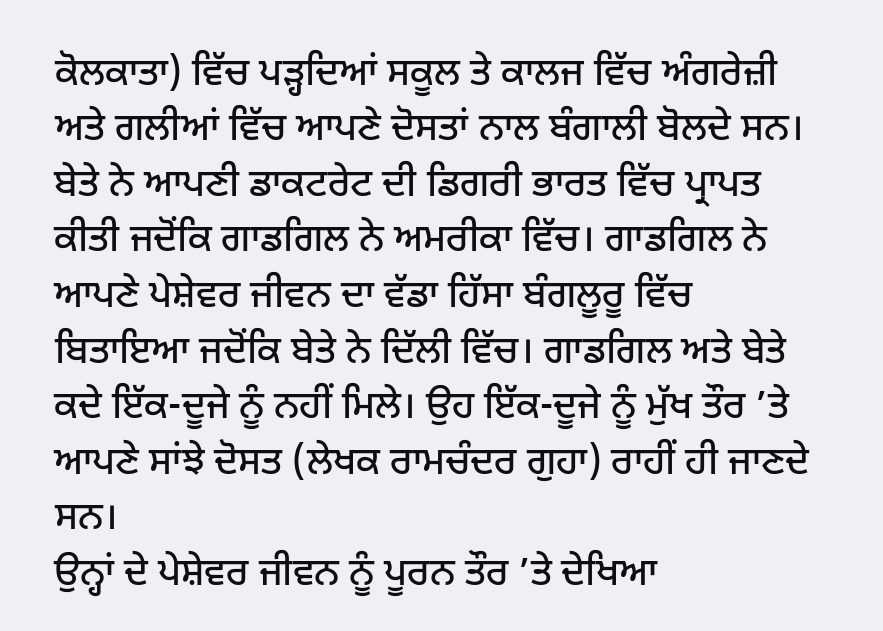ਕੋਲਕਾਤਾ) ਵਿੱਚ ਪੜ੍ਹਦਿਆਂ ਸਕੂਲ ਤੇ ਕਾਲਜ ਵਿੱਚ ਅੰਗਰੇਜ਼ੀ ਅਤੇ ਗਲੀਆਂ ਵਿੱਚ ਆਪਣੇ ਦੋਸਤਾਂ ਨਾਲ ਬੰਗਾਲੀ ਬੋਲਦੇ ਸਨ। ਬੇਤੇ ਨੇ ਆਪਣੀ ਡਾਕਟਰੇਟ ਦੀ ਡਿਗਰੀ ਭਾਰਤ ਵਿੱਚ ਪ੍ਰਾਪਤ ਕੀਤੀ ਜਦੋਂਕਿ ਗਾਡਗਿਲ ਨੇ ਅਮਰੀਕਾ ਵਿੱਚ। ਗਾਡਗਿਲ ਨੇ ਆਪਣੇ ਪੇਸ਼ੇਵਰ ਜੀਵਨ ਦਾ ਵੱਡਾ ਹਿੱਸਾ ਬੰਗਲੂਰੂ ਵਿੱਚ ਬਿਤਾਇਆ ਜਦੋਂਕਿ ਬੇਤੇ ਨੇ ਦਿੱਲੀ ਵਿੱਚ। ਗਾਡਗਿਲ ਅਤੇ ਬੇਤੇ ਕਦੇ ਇੱਕ-ਦੂਜੇ ਨੂੰ ਨਹੀਂ ਮਿਲੇ। ਉਹ ਇੱਕ-ਦੂਜੇ ਨੂੰ ਮੁੱਖ ਤੌਰ ’ਤੇ ਆਪਣੇ ਸਾਂਝੇ ਦੋਸਤ (ਲੇਖਕ ਰਾਮਚੰਦਰ ਗੁਹਾ) ਰਾਹੀਂ ਹੀ ਜਾਣਦੇ ਸਨ।
ਉਨ੍ਹਾਂ ਦੇ ਪੇਸ਼ੇਵਰ ਜੀਵਨ ਨੂੰ ਪੂਰਨ ਤੌਰ ’ਤੇ ਦੇਖਿਆ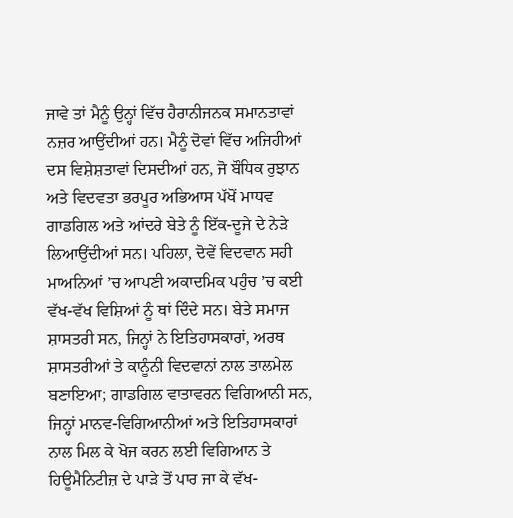ਜਾਵੇ ਤਾਂ ਮੈਨੂੰ ਉਨ੍ਹਾਂ ਵਿੱਚ ਹੈਰਾਨੀਜਨਕ ਸਮਾਨਤਾਵਾਂ ਨਜ਼ਰ ਆਉਂਦੀਆਂ ਹਨ। ਮੈਨੂੰ ਦੋਵਾਂ ਵਿੱਚ ਅਜਿਹੀਆਂ ਦਸ ਵਿਸ਼ੇਸ਼ਤਾਵਾਂ ਦਿਸਦੀਆਂ ਹਨ, ਜੋ ਬੌਧਿਕ ਰੁਝਾਨ ਅਤੇ ਵਿਦਵਤਾ ਭਰਪੂਰ ਅਭਿਆਸ ਪੱਖੋਂ ਮਾਧਵ ਗਾਡਗਿਲ ਅਤੇ ਆਂਦਰੇ ਬੇਤੇ ਨੂੰ ਇੱਕ-ਦੂਜੇ ਦੇ ਨੇੜੇ ਲਿਆਉਂਦੀਆਂ ਸਨ। ਪਹਿਲਾ, ਦੋਵੇਂ ਵਿਦਵਾਨ ਸਹੀ ਮਾਅਨਿਆਂ ’ਚ ਆਪਣੀ ਅਕਾਦਮਿਕ ਪਹੁੰਚ ’ਚ ਕਈ ਵੱਖ-ਵੱਖ ਵਿਸ਼ਿਆਂ ਨੂੰ ਥਾਂ ਦਿੰਦੇ ਸਨ। ਬੇਤੇ ਸਮਾਜ ਸ਼ਾਸਤਰੀ ਸਨ, ਜਿਨ੍ਹਾਂ ਨੇ ਇਤਿਹਾਸਕਾਰਾਂ, ਅਰਥ ਸ਼ਾਸਤਰੀਆਂ ਤੇ ਕਾਨੂੰਨੀ ਵਿਦਵਾਨਾਂ ਨਾਲ ਤਾਲਮੇਲ ਬਣਾਇਆ; ਗਾਡਗਿਲ ਵਾਤਾਵਰਨ ਵਿਗਿਆਨੀ ਸਨ, ਜਿਨ੍ਹਾਂ ਮਾਨਵ-ਵਿਗਿਆਨੀਆਂ ਅਤੇ ਇਤਿਹਾਸਕਾਰਾਂ ਨਾਲ ਮਿਲ ਕੇ ਖੋਜ ਕਰਨ ਲਈ ਵਿਗਿਆਨ ਤੇ ਹਿਊਮੈਨਿਟੀਜ਼ ਦੇ ਪਾੜੇ ਤੋਂ ਪਾਰ ਜਾ ਕੇ ਵੱਖ-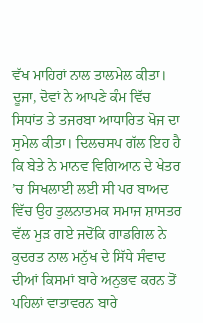ਵੱਖ ਮਾਹਿਰਾਂ ਨਾਲ ਤਾਲਮੇਲ ਕੀਤਾ।
ਦੂਜਾ, ਦੋਵਾਂ ਨੇ ਆਪਣੇ ਕੰਮ ਵਿੱਚ ਸਿਧਾਂਤ ਤੇ ਤਜਰਬਾ ਆਧਾਰਿਤ ਖੋਜ ਦਾ ਸੁਮੇਲ ਕੀਤਾ। ਦਿਲਚਸਪ ਗੱਲ ਇਹ ਹੈ ਕਿ ਬੇਤੇ ਨੇ ਮਾਨਵ ਵਿਗਿਆਨ ਦੇ ਖੇਤਰ ’ਚ ਸਿਖਲਾਈ ਲਈ ਸੀ ਪਰ ਬਾਅਦ ਵਿੱਚ ਉਹ ਤੁਲਨਾਤਮਕ ਸਮਾਜ ਸ਼ਾਸਤਰ ਵੱਲ ਮੁੜ ਗਏ ਜਦੋਂਕਿ ਗਾਡਗਿਲ ਨੇ ਕੁਦਰਤ ਨਾਲ ਮਨੁੱਖ ਦੇ ਸਿੱਧੇ ਸੰਵਾਦ ਦੀਆਂ ਕਿਸਮਾਂ ਬਾਰੇ ਅਨੁਭਵ ਕਰਨ ਤੋਂ ਪਹਿਲਾਂ ਵਾਤਾਵਰਨ ਬਾਰੇ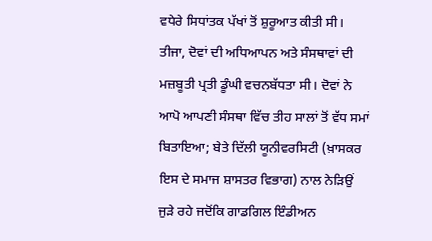ਵਧੇਰੇ ਸਿਧਾਂਤਕ ਪੱਖਾਂ ਤੋਂ ਸ਼ੁਰੂਆਤ ਕੀਤੀ ਸੀ।
ਤੀਜਾ, ਦੋਵਾਂ ਦੀ ਅਧਿਆਪਨ ਅਤੇ ਸੰਸਥਾਵਾਂ ਦੀ ਮਜ਼ਬੂਤੀ ਪ੍ਰਤੀ ਡੂੰਘੀ ਵਚਨਬੱਧਤਾ ਸੀ। ਦੋਵਾਂ ਨੇ ਆਪੋ ਆਪਣੀ ਸੰਸਥਾ ਵਿੱਚ ਤੀਹ ਸਾਲਾਂ ਤੋਂ ਵੱਧ ਸਮਾਂ ਬਿਤਾਇਆ; ਬੇਤੇ ਦਿੱਲੀ ਯੂਨੀਵਰਸਿਟੀ (ਖ਼ਾਸਕਰ ਇਸ ਦੇ ਸਮਾਜ ਸ਼ਾਸਤਰ ਵਿਭਾਗ) ਨਾਲ ਨੇੜਿਉਂ ਜੁੜੇ ਰਹੇ ਜਦੋਂਕਿ ਗਾਡਗਿਲ ਇੰਡੀਅਨ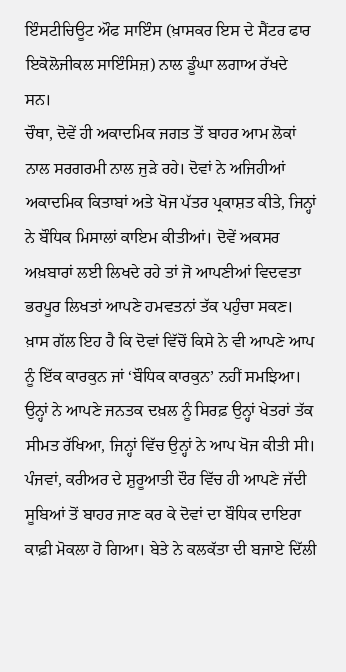ਇੰਸਟੀਚਿਊਟ ਔਫ ਸਾਇੰਸ (ਖ਼ਾਸਕਰ ਇਸ ਦੇ ਸੈਂਟਰ ਫਾਰ ਇਕੋਲੋਜੀਕਲ ਸਾਇੰਸਿਜ਼) ਨਾਲ ਡੂੰਘਾ ਲਗਾਅ ਰੱਖਦੇ ਸਨ।
ਚੌਥਾ, ਦੋਵੇਂ ਹੀ ਅਕਾਦਮਿਕ ਜਗਤ ਤੋਂ ਬਾਹਰ ਆਮ ਲੋਕਾਂ ਨਾਲ ਸਰਗਰਮੀ ਨਾਲ ਜੁੜੇ ਰਹੇ। ਦੋਵਾਂ ਨੇ ਅਜਿਹੀਆਂ ਅਕਾਦਮਿਕ ਕਿਤਾਬਾਂ ਅਤੇ ਖੋਜ ਪੱਤਰ ਪ੍ਰਕਾਸ਼ਤ ਕੀਤੇ, ਜਿਨ੍ਹਾਂ ਨੇ ਬੌਧਿਕ ਮਿਸਾਲਾਂ ਕਾਇਮ ਕੀਤੀਆਂ। ਦੋਵੇਂ ਅਕਸਰ ਅਖ਼ਬਾਰਾਂ ਲਈ ਲਿਖਦੇ ਰਹੇ ਤਾਂ ਜੋ ਆਪਣੀਆਂ ਵਿਦਵਤਾ ਭਰਪੂਰ ਲਿਖਤਾਂ ਆਪਣੇ ਹਮਵਤਨਾਂ ਤੱਕ ਪਹੁੰਚਾ ਸਕਣ। ਖ਼ਾਸ ਗੱਲ ਇਹ ਹੈ ਕਿ ਦੋਵਾਂ ਵਿੱਚੋਂ ਕਿਸੇ ਨੇ ਵੀ ਆਪਣੇ ਆਪ ਨੂੰ ਇੱਕ ਕਾਰਕੁਨ ਜਾਂ ‘ਬੌਧਿਕ ਕਾਰਕੁਨ’ ਨਹੀਂ ਸਮਝਿਆ। ਉਨ੍ਹਾਂ ਨੇ ਆਪਣੇ ਜਨਤਕ ਦਖ਼ਲ ਨੂੰ ਸਿਰਫ਼ ਉਨ੍ਹਾਂ ਖੇਤਰਾਂ ਤੱਕ ਸੀਮਤ ਰੱਖਿਆ, ਜਿਨ੍ਹਾਂ ਵਿੱਚ ਉਨ੍ਹਾਂ ਨੇ ਆਪ ਖੋਜ ਕੀਤੀ ਸੀ।
ਪੰਜਵਾਂ, ਕਰੀਅਰ ਦੇ ਸ਼ੁਰੂਆਤੀ ਦੌਰ ਵਿੱਚ ਹੀ ਆਪਣੇ ਜੱਦੀ ਸੂਬਿਆਂ ਤੋਂ ਬਾਹਰ ਜਾਣ ਕਰ ਕੇ ਦੋਵਾਂ ਦਾ ਬੌਧਿਕ ਦਾਇਰਾ ਕਾਫ਼ੀ ਮੋਕਲਾ ਹੋ ਗਿਆ। ਬੇਤੇ ਨੇ ਕਲਕੱਤਾ ਦੀ ਬਜਾਏ ਦਿੱਲੀ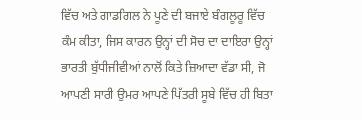ਵਿੱਚ ਅਤੇ ਗਾਡਗਿਲ ਨੇ ਪੂਣੇ ਦੀ ਬਜਾਏ ਬੰਗਲੂਰੂ ਵਿੱਚ ਕੰਮ ਕੀਤਾ, ਜਿਸ ਕਾਰਨ ਉਨ੍ਹਾਂ ਦੀ ਸੋਚ ਦਾ ਦਾਇਰਾ ਉਨ੍ਹਾਂ ਭਾਰਤੀ ਬੁੱਧੀਜੀਵੀਆਂ ਨਾਲੋਂ ਕਿਤੇ ਜ਼ਿਆਦਾ ਵੱਡਾ ਸੀ, ਜੋ ਆਪਣੀ ਸਾਰੀ ਉਮਰ ਆਪਣੇ ਪਿੱਤਰੀ ਸੂਬੇ ਵਿੱਚ ਹੀ ਬਿਤਾ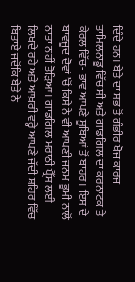ਦਿੰਦੇ ਹਨ। ਬੇਤੇ ਦਾ ਸਭ ਤੋਂ ਗੰਭੀਰ ਖੋਜ ਕਾਰਜ ਤਾਮਿਲਨਾਡੂ ਵਿੱਚ ਸੀ ਅਤੇ ਗਾਡਗਿਲ ਦਾ ਕਰਨਾਟਕ ਤੇ ਕੇਰਲ ਵਿੱਚ- ਭਾਵ ਆਪਣੇ ਸੂਬਿਆਂ ਤੋਂ ਬਾਹਰ। ਇਸ ਦੇ ਬਾਵਜੂਦ ਦੋਵਾਂ ’ਚੋਂ ਕਿਸੇ ਨੇ ਵੀ ਆਪਣੀ ਜਨਮ ਭੂਮੀ ਨਾਲੋਂ ਨਾਤਾ ਨਹੀਂ ਤੋੜਿਆ। ਗਾਡਗਿਲ ਮਰਾਠੀ ਪ੍ਰੈੱਸ ਲਈ ਲਿਖਦੇ ਰਹੇ ਅਤੇ ਆਖ਼ਰੀ ਵਰ੍ਹੇ ਆਪਣੇ ਜੱਦੀ ਸ਼ਹਿਰ ਵਿੱਚ ਬਿਤਾਏ ਜਦੋਂਕਿ ਬੇਤੇ ਨੇ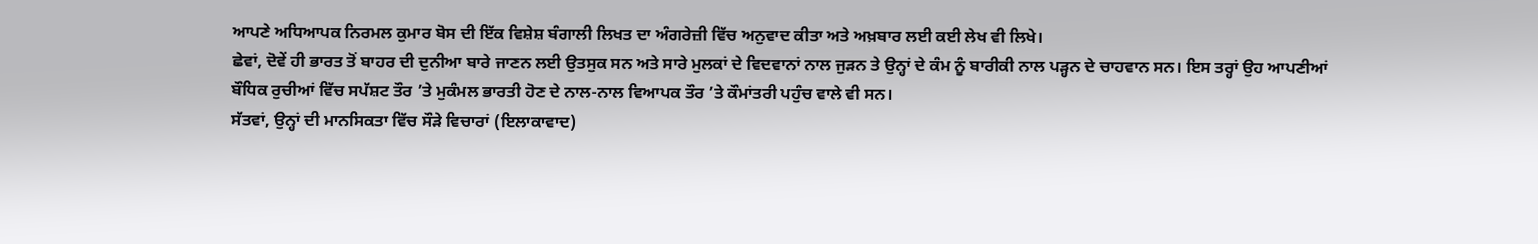ਆਪਣੇ ਅਧਿਆਪਕ ਨਿਰਮਲ ਕੁਮਾਰ ਬੋਸ ਦੀ ਇੱਕ ਵਿਸ਼ੇਸ਼ ਬੰਗਾਲੀ ਲਿਖਤ ਦਾ ਅੰਗਰੇਜ਼ੀ ਵਿੱਚ ਅਨੁਵਾਦ ਕੀਤਾ ਅਤੇ ਅਖ਼ਬਾਰ ਲਈ ਕਈ ਲੇਖ ਵੀ ਲਿਖੇ।
ਛੇਵਾਂ, ਦੋਵੇਂ ਹੀ ਭਾਰਤ ਤੋਂ ਬਾਹਰ ਦੀ ਦੁਨੀਆ ਬਾਰੇ ਜਾਣਨ ਲਈ ਉਤਸੁਕ ਸਨ ਅਤੇ ਸਾਰੇ ਮੁਲਕਾਂ ਦੇ ਵਿਦਵਾਨਾਂ ਨਾਲ ਜੁੜਨ ਤੇ ਉਨ੍ਹਾਂ ਦੇ ਕੰਮ ਨੂੰ ਬਾਰੀਕੀ ਨਾਲ ਪੜ੍ਹਨ ਦੇ ਚਾਹਵਾਨ ਸਨ। ਇਸ ਤਰ੍ਹਾਂ ਉਹ ਆਪਣੀਆਂ ਬੌਧਿਕ ਰੁਚੀਆਂ ਵਿੱਚ ਸਪੱਸ਼ਟ ਤੌਰ ’ਤੇ ਮੁਕੰਮਲ ਭਾਰਤੀ ਹੋਣ ਦੇ ਨਾਲ-ਨਾਲ ਵਿਆਪਕ ਤੌਰ ’ਤੇ ਕੌਮਾਂਤਰੀ ਪਹੁੰਚ ਵਾਲੇ ਵੀ ਸਨ।
ਸੱਤਵਾਂ, ਉਨ੍ਹਾਂ ਦੀ ਮਾਨਸਿਕਤਾ ਵਿੱਚ ਸੌੜੇ ਵਿਚਾਰਾਂ (ਇਲਾਕਾਵਾਦ)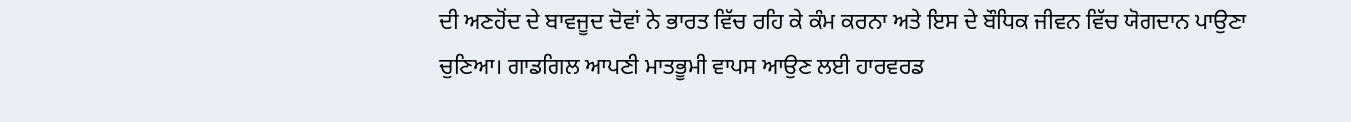ਦੀ ਅਣਹੋਂਦ ਦੇ ਬਾਵਜੂਦ ਦੋਵਾਂ ਨੇ ਭਾਰਤ ਵਿੱਚ ਰਹਿ ਕੇ ਕੰਮ ਕਰਨਾ ਅਤੇ ਇਸ ਦੇ ਬੌਧਿਕ ਜੀਵਨ ਵਿੱਚ ਯੋਗਦਾਨ ਪਾਉਣਾ ਚੁਣਿਆ। ਗਾਡਗਿਲ ਆਪਣੀ ਮਾਤਭੂਮੀ ਵਾਪਸ ਆਉਣ ਲਈ ਹਾਰਵਰਡ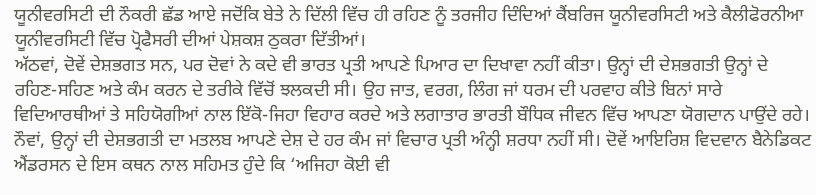ਯੂਨੀਵਰਸਿਟੀ ਦੀ ਨੌਕਰੀ ਛੱਡ ਆਏ ਜਦੋਂਕਿ ਬੇਤੇ ਨੇ ਦਿੱਲੀ ਵਿੱਚ ਹੀ ਰਹਿਣ ਨੂੰ ਤਰਜੀਹ ਦਿੰਦਿਆਂ ਕੈਂਬਰਿਜ ਯੂਨੀਵਰਸਿਟੀ ਅਤੇ ਕੈਲੀਫੋਰਨੀਆ ਯੂਨੀਵਰਸਿਟੀ ਵਿੱਚ ਪ੍ਰੋਫੈਸਰੀ ਦੀਆਂ ਪੇਸ਼ਕਸ਼ ਠੁਕਰਾ ਦਿੱਤੀਆਂ।
ਅੱਠਵਾਂ, ਦੋਵੇਂ ਦੇਸ਼ਭਗਤ ਸਨ, ਪਰ ਦੋਵਾਂ ਨੇ ਕਦੇ ਵੀ ਭਾਰਤ ਪ੍ਰਤੀ ਆਪਣੇ ਪਿਆਰ ਦਾ ਦਿਖਾਵਾ ਨਹੀਂ ਕੀਤਾ। ਉਨ੍ਹਾਂ ਦੀ ਦੇਸ਼ਭਗਤੀ ਉਨ੍ਹਾਂ ਦੇ ਰਹਿਣ-ਸਹਿਣ ਅਤੇ ਕੰਮ ਕਰਨ ਦੇ ਤਰੀਕੇ ਵਿੱਚੋਂ ਝਲਕਦੀ ਸੀ। ਉਹ ਜਾਤ, ਵਰਗ, ਲਿੰਗ ਜਾਂ ਧਰਮ ਦੀ ਪਰਵਾਹ ਕੀਤੇ ਬਿਨਾਂ ਸਾਰੇ ਵਿਦਿਆਰਥੀਆਂ ਤੇ ਸਹਿਯੋਗੀਆਂ ਨਾਲ ਇੱਕੋ-ਜਿਹਾ ਵਿਹਾਰ ਕਰਦੇ ਅਤੇ ਲਗਾਤਾਰ ਭਾਰਤੀ ਬੌਧਿਕ ਜੀਵਨ ਵਿੱਚ ਆਪਣਾ ਯੋਗਦਾਨ ਪਾਉਂਦੇ ਰਹੇ।
ਨੌਵਾਂ, ਉਨ੍ਹਾਂ ਦੀ ਦੇਸ਼ਭਗਤੀ ਦਾ ਮਤਲਬ ਆਪਣੇ ਦੇਸ਼ ਦੇ ਹਰ ਕੰਮ ਜਾਂ ਵਿਚਾਰ ਪ੍ਰਤੀ ਅੰਨ੍ਹੀ ਸ਼ਰਧਾ ਨਹੀਂ ਸੀ। ਦੋਵੇਂ ਆਇਰਿਸ਼ ਵਿਦਵਾਨ ਬੈਨੇਡਿਕਟ ਐਂਡਰਸਨ ਦੇ ਇਸ ਕਥਨ ਨਾਲ ਸਹਿਮਤ ਹੁੰਦੇ ਕਿ ‘ਅਜਿਹਾ ਕੋਈ ਵੀ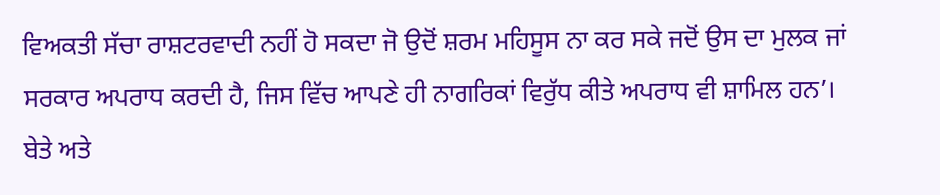ਵਿਅਕਤੀ ਸੱਚਾ ਰਾਸ਼ਟਰਵਾਦੀ ਨਹੀਂ ਹੋ ਸਕਦਾ ਜੋ ਉਦੋਂ ਸ਼ਰਮ ਮਹਿਸੂਸ ਨਾ ਕਰ ਸਕੇ ਜਦੋਂ ਉਸ ਦਾ ਮੁਲਕ ਜਾਂ ਸਰਕਾਰ ਅਪਰਾਧ ਕਰਦੀ ਹੈ, ਜਿਸ ਵਿੱਚ ਆਪਣੇ ਹੀ ਨਾਗਰਿਕਾਂ ਵਿਰੁੱਧ ਕੀਤੇ ਅਪਰਾਧ ਵੀ ਸ਼ਾਮਿਲ ਹਨ’। ਬੇਤੇ ਅਤੇ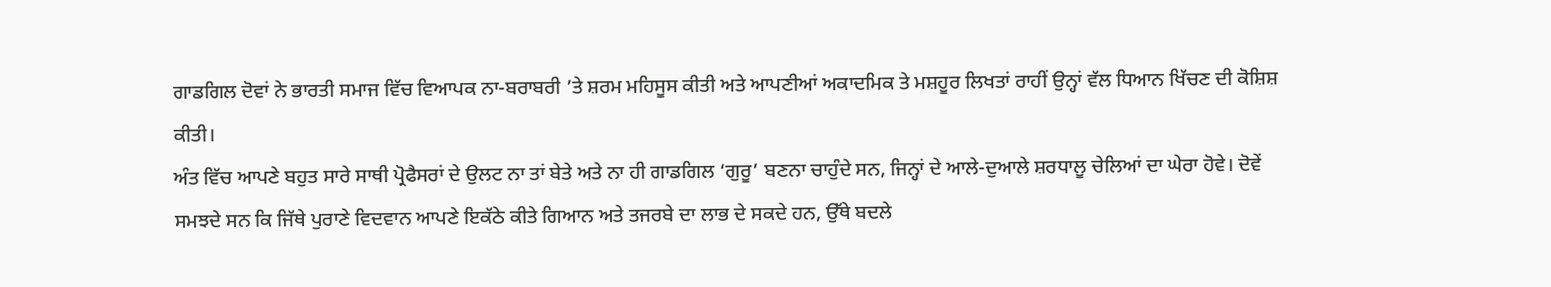ਗਾਡਗਿਲ ਦੋਵਾਂ ਨੇ ਭਾਰਤੀ ਸਮਾਜ ਵਿੱਚ ਵਿਆਪਕ ਨਾ-ਬਰਾਬਰੀ ’ਤੇ ਸ਼ਰਮ ਮਹਿਸੂਸ ਕੀਤੀ ਅਤੇ ਆਪਣੀਆਂ ਅਕਾਦਮਿਕ ਤੇ ਮਸ਼ਹੂਰ ਲਿਖਤਾਂ ਰਾਹੀਂ ਉਨ੍ਹਾਂ ਵੱਲ ਧਿਆਨ ਖਿੱਚਣ ਦੀ ਕੋਸ਼ਿਸ਼ ਕੀਤੀ।
ਅੰਤ ਵਿੱਚ ਆਪਣੇ ਬਹੁਤ ਸਾਰੇ ਸਾਥੀ ਪ੍ਰੋਫੈਸਰਾਂ ਦੇ ਉਲਟ ਨਾ ਤਾਂ ਬੇਤੇ ਅਤੇ ਨਾ ਹੀ ਗਾਡਗਿਲ ‘ਗੁਰੂ’ ਬਣਨਾ ਚਾਹੁੰਦੇ ਸਨ, ਜਿਨ੍ਹਾਂ ਦੇ ਆਲੇ-ਦੁਆਲੇ ਸ਼ਰਧਾਲੂ ਚੇਲਿਆਂ ਦਾ ਘੇਰਾ ਹੋਵੇ। ਦੋਵੇਂ ਸਮਝਦੇ ਸਨ ਕਿ ਜਿੱਥੇ ਪੁਰਾਣੇ ਵਿਦਵਾਨ ਆਪਣੇ ਇਕੱਠੇ ਕੀਤੇ ਗਿਆਨ ਅਤੇ ਤਜਰਬੇ ਦਾ ਲਾਭ ਦੇ ਸਕਦੇ ਹਨ, ਉੱਥੇ ਬਦਲੇ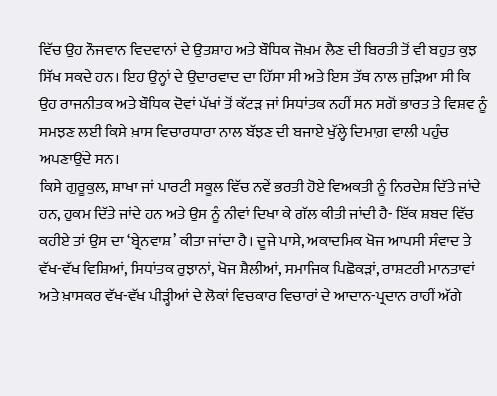ਵਿੱਚ ਉਹ ਨੌਜਵਾਨ ਵਿਦਵਾਨਾਂ ਦੇ ਉਤਸ਼ਾਹ ਅਤੇ ਬੌਧਿਕ ਜੋਖ਼ਮ ਲੈਣ ਦੀ ਬਿਰਤੀ ਤੋਂ ਵੀ ਬਹੁਤ ਕੁਝ ਸਿੱਖ ਸਕਦੇ ਹਨ। ਇਹ ਉਨ੍ਹਾਂ ਦੇ ਉਦਾਰਵਾਦ ਦਾ ਹਿੱਸਾ ਸੀ ਅਤੇ ਇਸ ਤੱਥ ਨਾਲ ਜੁੜਿਆ ਸੀ ਕਿ ਉਹ ਰਾਜਨੀਤਕ ਅਤੇ ਬੌਧਿਕ ਦੋਵਾਂ ਪੱਖਾਂ ਤੋਂ ਕੱਟੜ ਜਾਂ ਸਿਧਾਂਤਕ ਨਹੀਂ ਸਨ ਸਗੋਂ ਭਾਰਤ ਤੇ ਵਿਸ਼ਵ ਨੂੰ ਸਮਝਣ ਲਈ ਕਿਸੇ ਖ਼ਾਸ ਵਿਚਾਰਧਾਰਾ ਨਾਲ ਬੱਝਣ ਦੀ ਬਜਾਏ ਖੁੱਲ੍ਹੇ ਦਿਮਾਗ਼ ਵਾਲੀ ਪਹੁੰਚ ਅਪਣਾਉਂਦੇ ਸਨ।
ਕਿਸੇ ਗੁਰੂਕੁਲ, ਸ਼ਾਖਾ ਜਾਂ ਪਾਰਟੀ ਸਕੂਲ ਵਿੱਚ ਨਵੇਂ ਭਰਤੀ ਹੋਏ ਵਿਅਕਤੀ ਨੂੰ ਨਿਰਦੇਸ਼ ਦਿੱਤੇ ਜਾਂਦੇ ਹਨ, ਹੁਕਮ ਦਿੱਤੇ ਜਾਂਦੇ ਹਨ ਅਤੇ ਉਸ ਨੂੰ ਨੀਵਾਂ ਦਿਖਾ ਕੇ ਗੱਲ ਕੀਤੀ ਜਾਂਦੀ ਹੈ- ਇੱਕ ਸ਼ਬਦ ਵਿੱਚ ਕਹੀਏ ਤਾਂ ਉਸ ਦਾ ‘ਬ੍ਰੇਨਵਾਸ਼’ ਕੀਤਾ ਜਾਂਦਾ ਹੈ। ਦੂਜੇ ਪਾਸੇ, ਅਕਾਦਮਿਕ ਖੋਜ ਆਪਸੀ ਸੰਵਾਦ ਤੇ ਵੱਖ-ਵੱਖ ਵਿਸ਼ਿਆਂ, ਸਿਧਾਂਤਕ ਰੁਝਾਨਾਂ, ਖੋਜ ਸ਼ੈਲੀਆਂ, ਸਮਾਜਿਕ ਪਿਛੋਕੜਾਂ, ਰਾਸ਼ਟਰੀ ਮਾਨਤਾਵਾਂ ਅਤੇ ਖ਼ਾਸਕਰ ਵੱਖ-ਵੱਖ ਪੀੜ੍ਹੀਆਂ ਦੇ ਲੋਕਾਂ ਵਿਚਕਾਰ ਵਿਚਾਰਾਂ ਦੇ ਆਦਾਨ-ਪ੍ਰਦਾਨ ਰਾਹੀਂ ਅੱਗੇ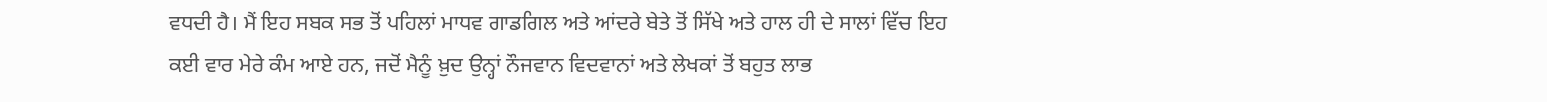ਵਧਦੀ ਹੈ। ਮੈਂ ਇਹ ਸਬਕ ਸਭ ਤੋਂ ਪਹਿਲਾਂ ਮਾਧਵ ਗਾਡਗਿਲ ਅਤੇ ਆਂਦਰੇ ਬੇਤੇ ਤੋਂ ਸਿੱਖੇ ਅਤੇ ਹਾਲ ਹੀ ਦੇ ਸਾਲਾਂ ਵਿੱਚ ਇਹ ਕਈ ਵਾਰ ਮੇਰੇ ਕੰਮ ਆਏ ਹਨ, ਜਦੋਂ ਮੈਨੂੰ ਖ਼ੁਦ ਉਨ੍ਹਾਂ ਨੌਜਵਾਨ ਵਿਦਵਾਨਾਂ ਅਤੇ ਲੇਖਕਾਂ ਤੋਂ ਬਹੁਤ ਲਾਭ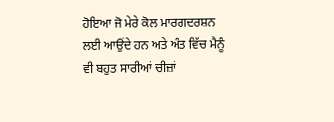ਹੋਇਆ ਜੋ ਮੇਰੇ ਕੋਲ ਮਾਰਗਦਰਸ਼ਨ ਲਈ ਆਉਂਦੇ ਹਨ ਅਤੇ ਅੰਤ ਵਿੱਚ ਮੈਨੂੰ ਵੀ ਬਹੁਤ ਸਾਰੀਆਂ ਚੀਜ਼ਾਂ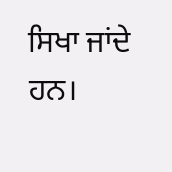ਸਿਖਾ ਜਾਂਦੇ ਹਨ।